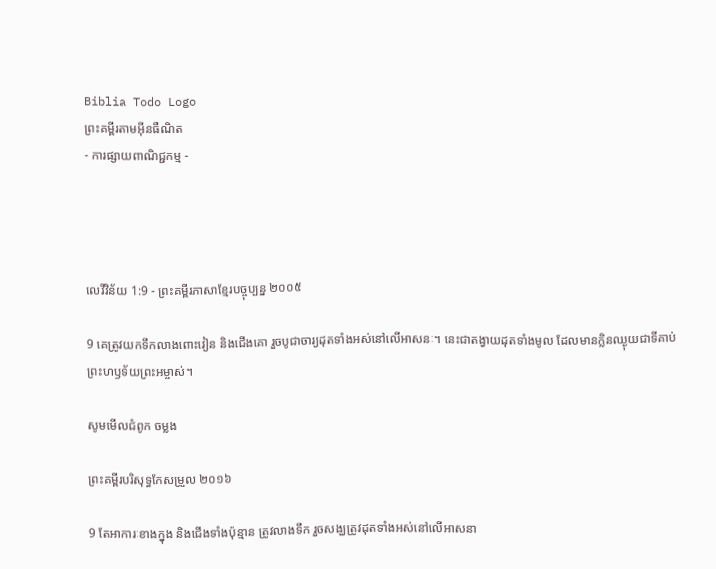Biblia Todo Logo
ព្រះគម្ពីរតាមអ៊ីនធឺណិត
- ការផ្សាយពាណិជ្ជកម្ម -




លេវី‌វិន័យ 1:9 - ព្រះគម្ពីរភាសាខ្មែរបច្ចុប្បន្ន ២០០៥

9 គេត្រូវយកទឹកលាងពោះ‌វៀន និងជើងគោ រួចបូជា‌ចារ្យដុតទាំងអស់នៅលើអាសនៈ។ នេះជាតង្វាយដុតទាំងមូល ដែលមានក្លិនឈ្ងុយជាទីគាប់ព្រះ‌ហឫទ័យព្រះ‌អម្ចាស់។

សូមមើលជំពូក ចម្លង

ព្រះគម្ពីរបរិសុទ្ធកែសម្រួល ២០១៦

9 តែអាការៈខាងក្នុង និងជើងទាំងប៉ុន្មាន ត្រូវលាងទឹក រួចសង្ឃត្រូវដុតទាំងអស់នៅលើអាសនា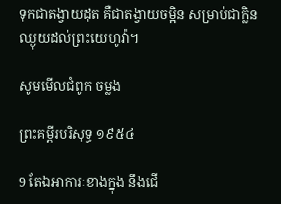ទុកជាតង្វាយដុត គឺជាតង្វាយចម្អិន សម្រាប់ជាក្លិនឈ្ងុយដល់ព្រះ‌យេហូវ៉ា។

សូមមើលជំពូក ចម្លង

ព្រះគម្ពីរបរិសុទ្ធ ១៩៥៤

9 តែឯអាការៈខាងក្នុង នឹងជើ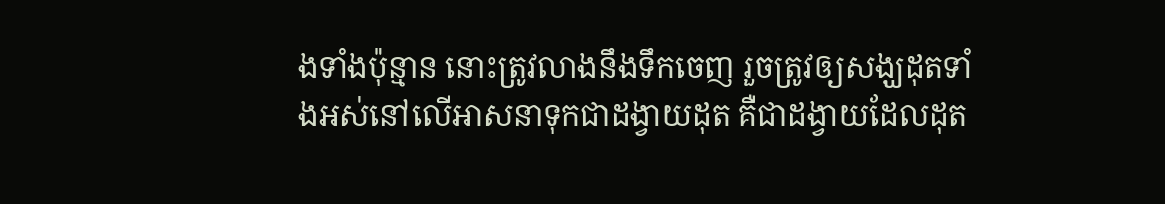ងទាំងប៉ុន្មាន នោះត្រូវលាងនឹងទឹកចេញ រួចត្រូវឲ្យសង្ឃដុតទាំងអស់នៅលើអាសនាទុកជាដង្វាយដុត គឺជាដង្វាយដែលដុត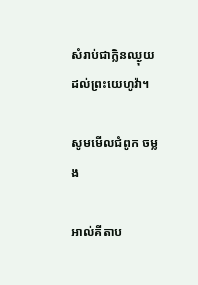សំរាប់ជាក្លិនឈ្ងុយដល់ព្រះ‌យេហូវ៉ា។

សូមមើលជំពូក ចម្លង

អាល់គីតាប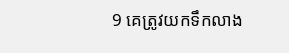9 គេត្រូវយកទឹកលាង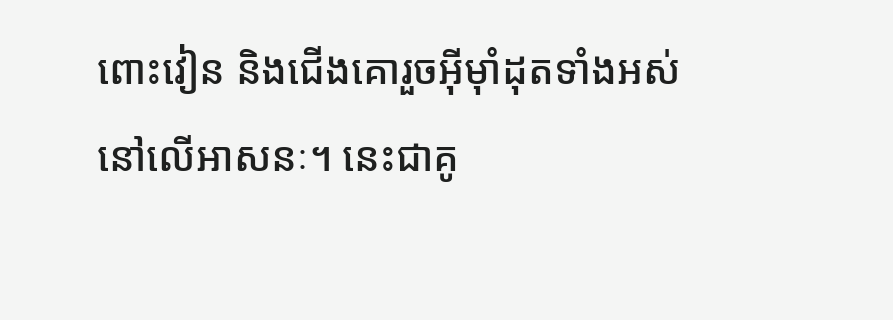ពោះ‌វៀន និងជើងគោរួចអ៊ីមុាំដុតទាំងអស់នៅលើអាសនៈ។ នេះជាគូ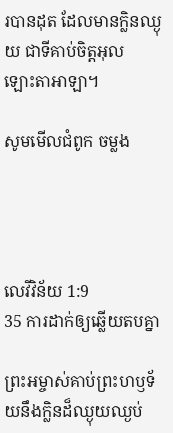របានដុត ដែលមានក្លិនឈ្ងុយ ជាទីគាប់ចិត្តអុលឡោះ‌តាអាឡា។

សូមមើលជំពូក ចម្លង




លេវី‌វិន័យ 1:9
35 ការដាក់ឲ្យឆ្លើយតបគ្នា

ព្រះ‌អម្ចាស់គាប់ព្រះ‌ហឫទ័យនឹងក្លិនដ៏ឈ្ងុយ‌ឈ្ងប់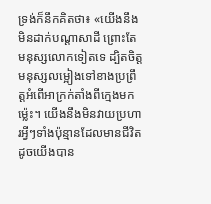ទ្រង់ក៏នឹកគិតថា៖ «យើងនឹងមិនដាក់បណ្ដាសាដី ព្រោះតែមនុស្សលោកទៀតទេ ដ្បិតចិត្តមនុស្សលម្អៀងទៅខាងប្រព្រឹត្តអំពើអាក្រក់តាំងពីក្មេងមកម៉្លេះ។ យើងនឹងមិនវាយប្រហារអ្វីៗទាំងប៉ុន្មានដែលមានជីវិត ដូចយើងបាន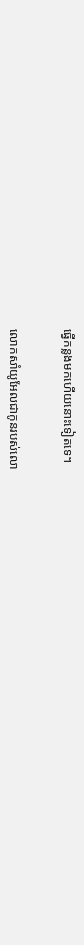ធ្វើកន្លងមកហើយនោះទៀតទេ។


លោកសាំយូ‌អែលជាកូនរបស់លោ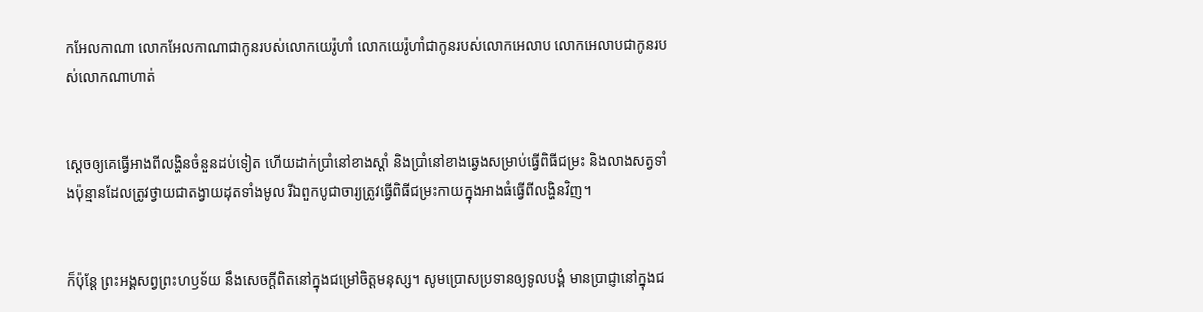កអែល‌កាណា លោកអែល‌កាណាជាកូនរបស់លោកយេរ៉ូ‌ហាំ លោកយេរ៉ូ‌ហាំជាកូនរបស់លោកអេលាប លោកអេលាបជាកូនរបស់លោកណាហាត់


ស្ដេចឲ្យគេធ្វើអាងពីលង្ហិនចំនួនដប់ទៀត ហើយដាក់ប្រាំនៅខាងស្ដាំ និងប្រាំនៅខាងឆ្វេងសម្រាប់ធ្វើពិធីជម្រះ និងលាងសត្វទាំងប៉ុន្មានដែលត្រូវថ្វាយជាតង្វាយដុតទាំងមូល រីឯពួកបូជា‌ចារ្យត្រូវធ្វើពិធីជម្រះកាយក្នុងអាងធំធ្វើពីលង្ហិនវិញ។


ក៏ប៉ុន្តែ ព្រះអង្គសព្វព្រះ‌ហឫទ័យ នឹងសេចក្ដីពិតនៅក្នុងជម្រៅចិត្តមនុស្ស។ សូមប្រោសប្រទានឲ្យទូលបង្គំ មានប្រាជ្ញានៅក្នុងជ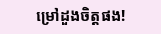ម្រៅដួងចិត្តផង!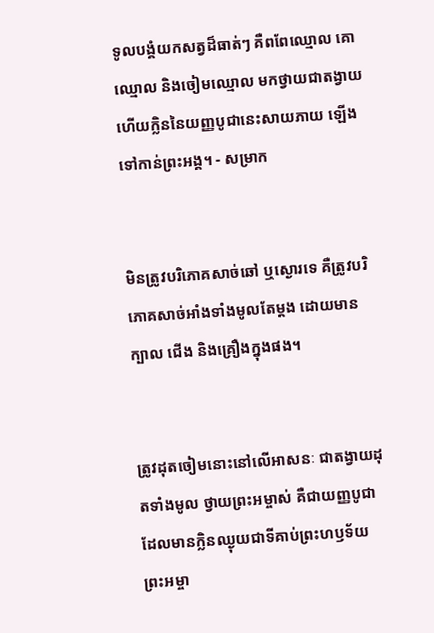ទូលបង្គំយកសត្វដ៏ធាត់ៗ គឺពពែឈ្មោល គោឈ្មោល និងចៀមឈ្មោល មកថ្វាយជាតង្វាយ ហើយក្លិននៃយញ្ញ‌បូជានេះសាយ‌ភាយ ឡើងទៅកាន់ព្រះអង្គ។ - សម្រាក


មិនត្រូវបរិភោគសាច់ឆៅ ឬស្ងោរទេ គឺត្រូវបរិភោគសាច់អាំងទាំងមូលតែម្ដង ដោយមានក្បាល ជើង និងគ្រឿងក្នុងផង។


ត្រូវដុតចៀមនោះនៅលើអាសនៈ ជាតង្វាយដុតទាំងមូល ថ្វាយព្រះ‌អម្ចាស់ គឺជាយញ្ញ‌បូជាដែលមានក្លិនឈ្ងុយជាទីគាប់ព្រះ‌ហឫទ័យព្រះ‌អម្ចា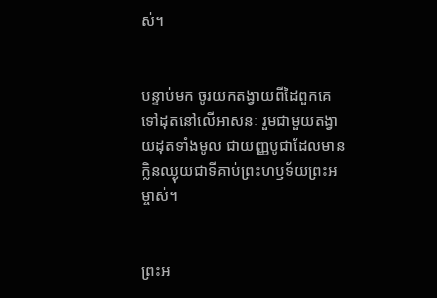ស់។


បន្ទាប់មក ចូរយកតង្វាយពីដៃពួកគេទៅដុតនៅលើអាសនៈ រួមជាមួយតង្វាយដុតទាំងមូល ជាយញ្ញ‌បូជាដែលមានក្លិនឈ្ងុយជាទីគាប់ព្រះ‌ហឫទ័យព្រះ‌អម្ចាស់។


ព្រះ‌អ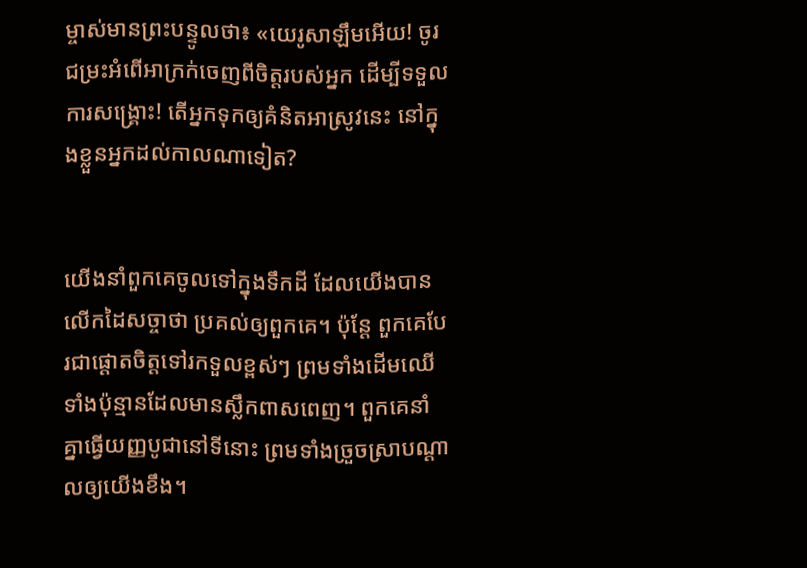ម្ចាស់មានព្រះ‌បន្ទូលថា៖ «យេរូ‌សាឡឹមអើយ! ចូរជម្រះអំពើអាក្រក់ចេញពីចិត្តរបស់អ្នក ដើម្បីទទួលការសង្គ្រោះ! តើអ្នកទុកឲ្យគំនិតអាស្រូវនេះ នៅក្នុងខ្លួនអ្នកដល់កាលណាទៀត?


យើងនាំពួកគេចូលទៅក្នុងទឹកដី ដែលយើងបានលើកដៃសច្ចាថា ប្រគល់ឲ្យពួកគេ។ ប៉ុន្តែ ពួកគេបែរជាផ្ដោតចិត្តទៅរកទួលខ្ពស់ៗ ព្រមទាំងដើមឈើទាំងប៉ុន្មានដែលមានស្លឹកពាស‌ពេញ។ ពួកគេនាំគ្នាធ្វើយញ្ញ‌បូជានៅទីនោះ ព្រមទាំងច្រួច‌ស្រាបណ្ដាលឲ្យយើងខឹង។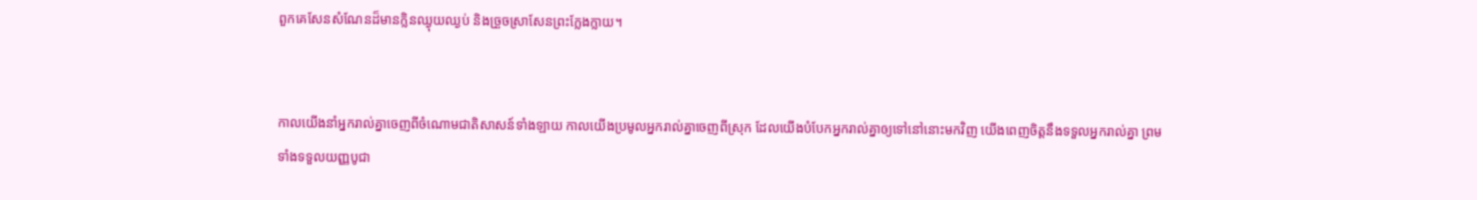ពួកគេសែនសំណែនដ៏មានក្លិនឈ្ងុយ‌ឈ្ងប់ និងច្រួច‌ស្រាសែនព្រះក្លែង‌ក្លាយ។


កាលយើងនាំអ្នករាល់គ្នាចេញពីចំណោមជាតិសាសន៍ទាំង‌ឡាយ កាលយើងប្រមូលអ្នករាល់គ្នាចេញពីស្រុក ដែលយើងបំបែកអ្នករាល់គ្នាឲ្យទៅនៅនោះមកវិញ យើងពេញចិត្តនឹងទទួលអ្នករាល់គ្នា ព្រមទាំងទទួលយញ្ញ‌បូជា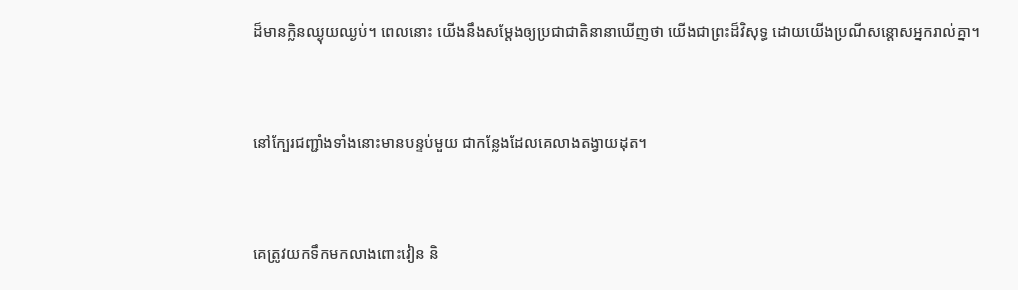ដ៏មានក្លិនឈ្ងុយ‌ឈ្ងប់។ ពេលនោះ យើងនឹងសម្តែងឲ្យប្រជា‌ជាតិនានាឃើញថា យើងជាព្រះដ៏វិសុទ្ធ ដោយយើងប្រណីសន្ដោសអ្នករាល់គ្នា។


នៅក្បែរជញ្ជាំងទាំងនោះមានបន្ទប់មួយ ជាកន្លែងដែលគេលាងតង្វាយដុត។


គេត្រូវយកទឹកមកលាងពោះ‌វៀន និ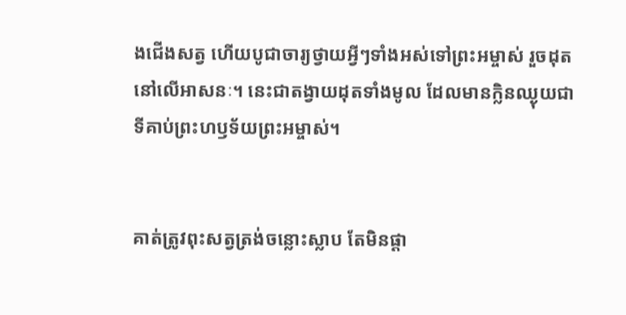ងជើងសត្វ ហើយបូជា‌ចារ្យថ្វាយអ្វីៗទាំងអស់ទៅព្រះ‌អម្ចាស់ រួចដុតនៅលើអាសនៈ។ នេះជាតង្វាយដុតទាំងមូល ដែលមានក្លិនឈ្ងុយជាទីគាប់ព្រះ‌ហឫទ័យព្រះ‌អម្ចាស់។


គាត់ត្រូវពុះសត្វត្រង់ចន្លោះស្លាប តែមិនផ្ដា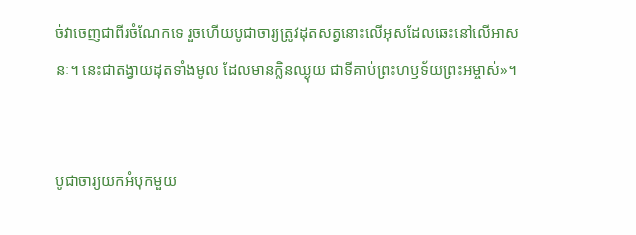ច់វាចេញជាពីរចំណែកទេ រួចហើយបូជា‌ចារ្យត្រូវដុតសត្វនោះលើអុសដែលឆេះនៅលើអាសនៈ។ នេះជាតង្វាយដុតទាំងមូល ដែលមានក្លិនឈ្ងុយ ជាទីគាប់ព្រះ‌ហឫទ័យព្រះ‌អម្ចាស់»។


បូជា‌ចារ្យយកអំបុកមួយ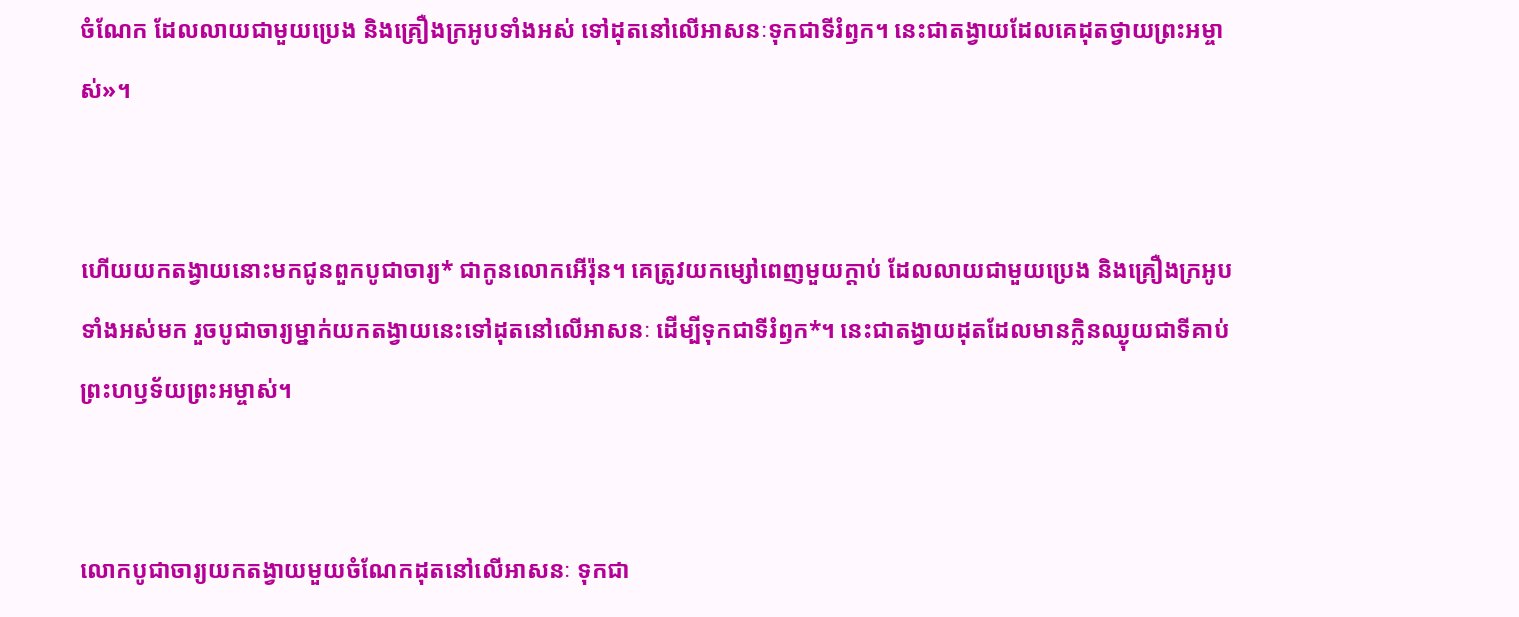ចំណែក ដែលលាយជាមួយប្រេង និងគ្រឿងក្រអូបទាំងអស់ ទៅដុតនៅលើអាសនៈទុកជាទីរំឭក។ នេះជាតង្វាយដែលគេដុតថ្វាយព្រះ‌អម្ចាស់»។


ហើយយកតង្វាយនោះមកជូនពួកបូជា‌ចារ្យ* ជាកូនលោកអើរ៉ុន។ គេត្រូវយកម្សៅពេញមួយក្ដាប់ ដែលលាយជាមួយប្រេង និងគ្រឿងក្រអូបទាំងអស់មក រួចបូជា‌ចារ្យម្នាក់យកតង្វាយនេះទៅដុតនៅលើអាសនៈ ដើម្បីទុកជាទីរំឭក*។ នេះជាតង្វាយដុតដែលមានក្លិនឈ្ងុយជាទីគាប់ព្រះ‌ហឫទ័យព្រះ‌អម្ចាស់។


លោកបូជា‌ចារ្យយកតង្វាយមួយចំណែកដុតនៅលើអាសនៈ ទុកជា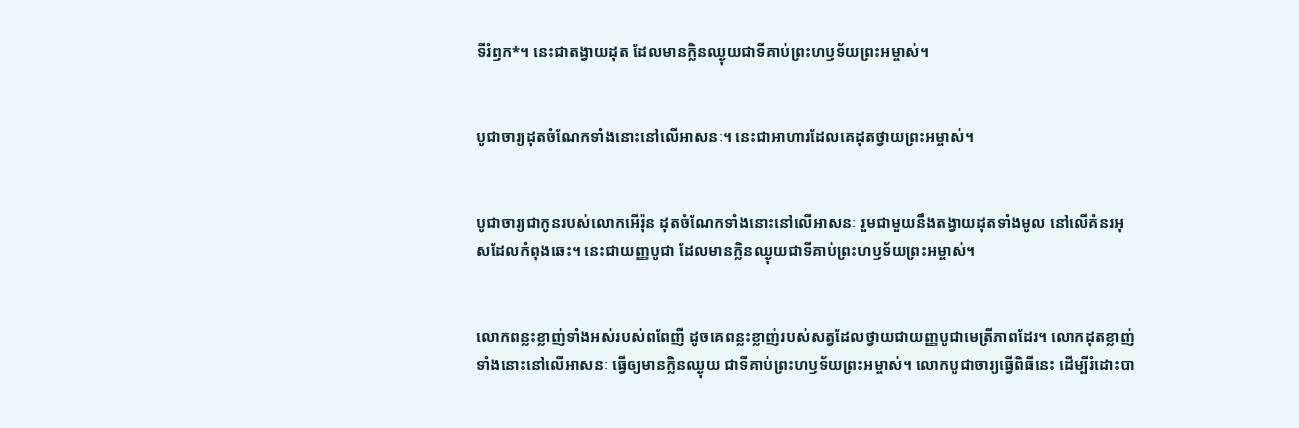ទីរំឭក*។ នេះជាតង្វាយដុត ដែលមានក្លិនឈ្ងុយជាទីគាប់ព្រះ‌ហឫទ័យព្រះ‌អម្ចាស់។


បូជា‌ចារ្យដុតចំណែកទាំងនោះនៅលើអាសនៈ។ នេះជាអាហារដែលគេដុតថ្វាយព្រះ‌អម្ចាស់។


បូជា‌ចារ្យជាកូនរបស់លោកអើរ៉ុន ដុតចំណែកទាំងនោះនៅលើអាសនៈ រួមជាមួយនឹងតង្វាយដុតទាំងមូល នៅលើគំនរអុសដែលកំពុងឆេះ។ នេះជាយញ្ញ‌បូជា ដែលមានក្លិនឈ្ងុយជាទីគាប់ព្រះ‌ហឫទ័យព្រះ‌អម្ចាស់។


លោកពន្លះខ្លាញ់ទាំងអស់របស់ពពែញី ដូចគេពន្លះខ្លាញ់របស់សត្វដែលថ្វាយជាយញ្ញ‌បូជាមេត្រី‌ភាពដែរ។ លោកដុតខ្លាញ់ទាំងនោះនៅលើអាសនៈ ធ្វើឲ្យមានក្លិនឈ្ងុយ ជាទីគាប់ព្រះ‌ហឫទ័យព្រះ‌អម្ចាស់។ លោកបូជា‌ចារ្យធ្វើពិធីនេះ ដើម្បីរំដោះបា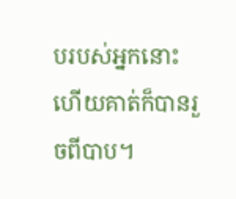បរបស់អ្នកនោះ ហើយគាត់ក៏បានរួចពីបាប។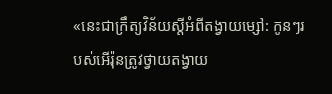«នេះជាក្រឹត្យ‌វិន័យស្ដីអំពីតង្វាយម្សៅ: កូនៗរបស់អើរ៉ុនត្រូវថ្វាយតង្វាយ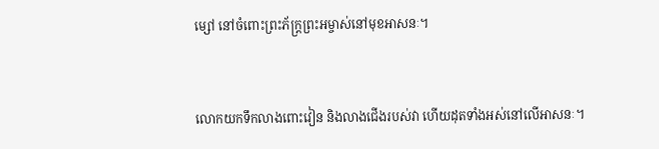ម្សៅ នៅចំពោះព្រះ‌ភ័ក្ត្រព្រះ‌អម្ចាស់នៅមុខអាសនៈ។


លោកយកទឹកលាងពោះ‌វៀន និងលាងជើងរបស់វា ហើយដុតទាំងអស់នៅលើអាសនៈ។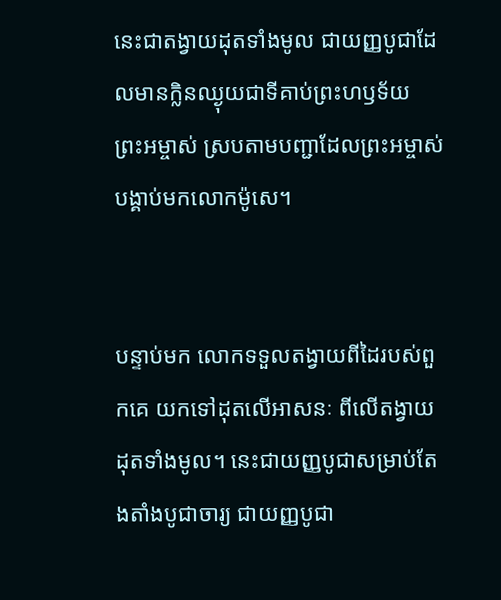នេះជាតង្វាយដុតទាំងមូល ជាយញ្ញ‌បូជាដែលមានក្លិនឈ្ងុយជាទីគាប់ព្រះ‌ហឫទ័យព្រះ‌អម្ចាស់ ស្របតាមបញ្ជាដែលព្រះ‌អម្ចាស់បង្គាប់មកលោកម៉ូសេ។


បន្ទាប់មក លោកទទួលតង្វាយពីដៃរបស់ពួកគេ យកទៅដុតលើអាសនៈ ពីលើតង្វាយដុតទាំងមូល។ នេះជាយញ្ញ‌បូជាសម្រាប់តែង‌តាំងបូជា‌ចារ្យ ជាយញ្ញ‌បូជា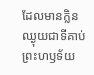ដែលមានក្លិនឈ្ងុយជាទីគាប់ព្រះ‌ហឫទ័យ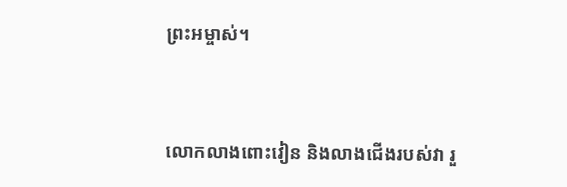ព្រះ‌អម្ចាស់។


លោកលាងពោះ‌វៀន និងលាងជើងរបស់វា រួ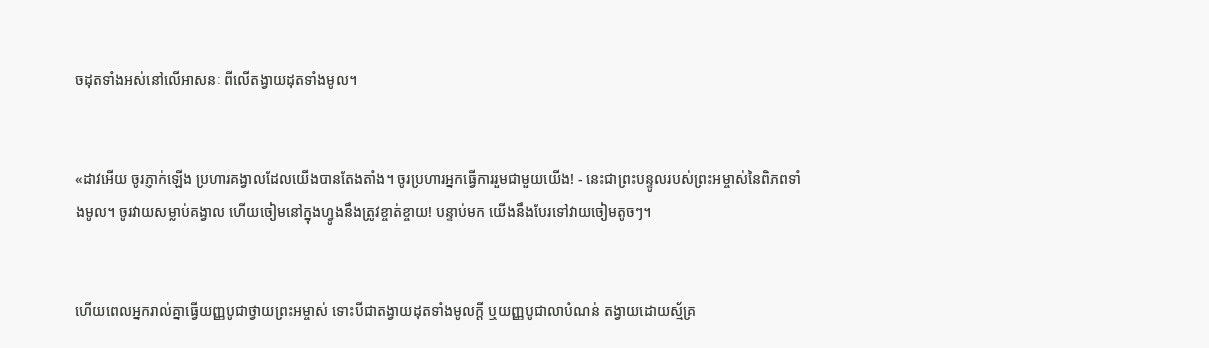ចដុតទាំងអស់នៅលើអាសនៈ ពីលើតង្វាយដុតទាំងមូល។


«ដាវអើយ ចូរភ្ញាក់ឡើង ប្រហារគង្វាលដែលយើងបានតែង‌តាំង។ ចូរប្រហារអ្នកធ្វើការរួមជាមួយយើង! - នេះជាព្រះ‌បន្ទូលរបស់ព្រះ‌អម្ចាស់នៃពិភពទាំងមូល។ ចូរវាយសម្លាប់គង្វាល ហើយចៀមនៅក្នុងហ្វូងនឹងត្រូវខ្ចាត់‌ខ្ចាយ! បន្ទាប់មក យើងនឹងបែរទៅវាយចៀមតូចៗ។


ហើយពេលអ្នករាល់គ្នាធ្វើយញ្ញ‌បូជាថ្វាយព្រះ‌អម្ចាស់ ទោះបីជាតង្វាយដុតទាំងមូលក្ដី ឬយញ្ញ‌បូជាលាបំណន់ តង្វាយដោយស្ម័គ្រ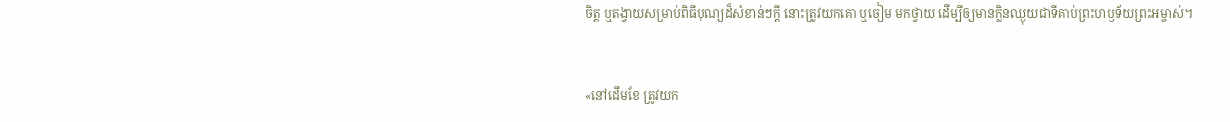ចិត្ត ឬតង្វាយសម្រាប់ពិធីបុណ្យដ៏សំខាន់ៗក្ដី នោះត្រូវយកគោ ឬចៀម មកថ្វាយ ដើម្បីឲ្យមានក្លិនឈ្ងុយជាទីគាប់ព្រះ‌ហឫទ័យព្រះ‌អម្ចាស់។


«នៅដើមខែ ត្រូវយក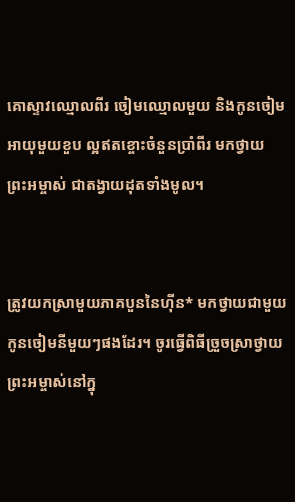គោស្ទាវឈ្មោលពីរ ចៀមឈ្មោលមួយ និងកូនចៀមអាយុមួយខួប ល្អឥតខ្ចោះចំនួនប្រាំ‌ពីរ មកថ្វាយព្រះ‌អម្ចាស់ ជាតង្វាយដុតទាំងមូល។


ត្រូវយកស្រាមួយភាគបួននៃហ៊ីន* មកថ្វាយជាមួយកូនចៀមនីមួយៗផងដែរ។ ចូរធ្វើពិធីច្រួច‌ស្រាថ្វាយព្រះ‌អម្ចាស់នៅក្នុ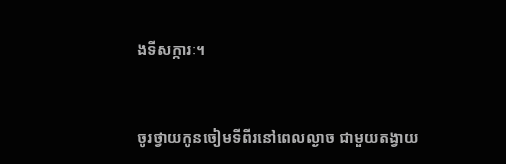ងទីសក្ការៈ។


ចូរថ្វាយកូនចៀមទីពីរនៅពេលល្ងាច ជាមួយតង្វាយ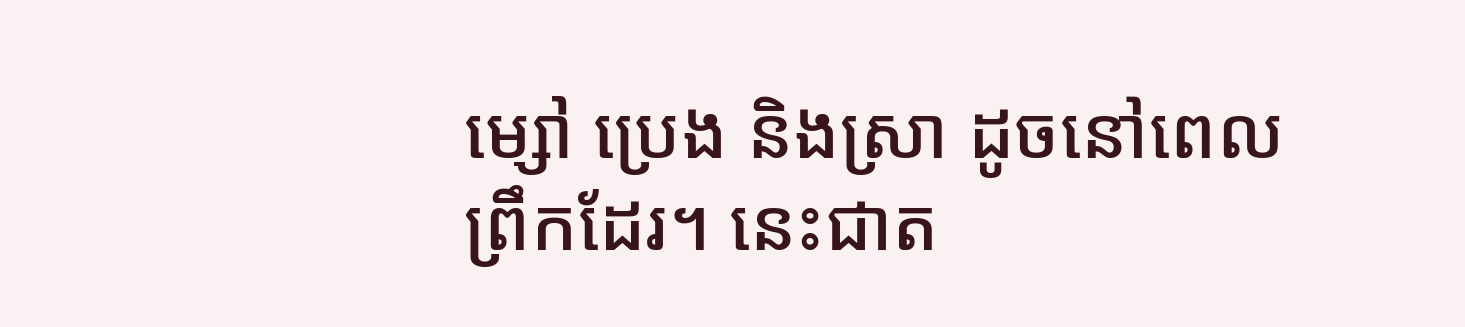ម្សៅ ប្រេង និងស្រា ដូចនៅពេលព្រឹកដែរ។ នេះជាត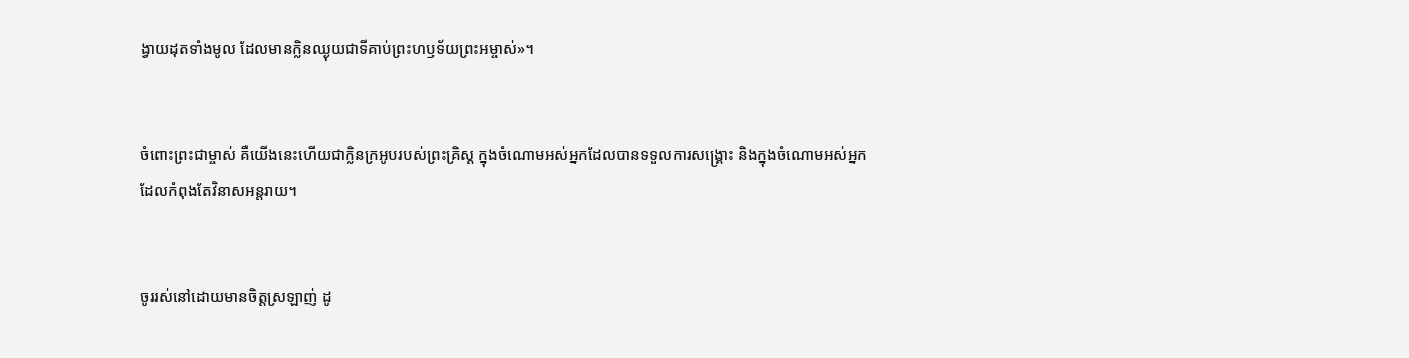ង្វាយដុតទាំងមូល ដែលមានក្លិនឈ្ងុយជាទីគាប់ព្រះ‌ហឫទ័យព្រះ‌អម្ចាស់»។


ចំពោះព្រះ‌ជាម្ចាស់ គឺយើងនេះហើយជាក្លិនក្រអូបរបស់ព្រះ‌គ្រិស្ត ក្នុងចំណោមអស់អ្នកដែលបានទទួលការសង្គ្រោះ និងក្នុងចំណោមអស់អ្នកដែលកំពុងតែវិនាសអន្តរាយ។


ចូររស់នៅដោយមានចិត្តស្រឡាញ់ ដូ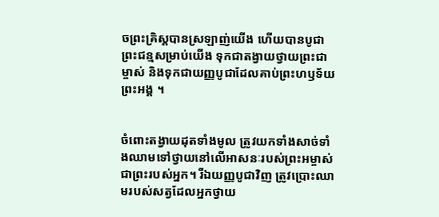ចព្រះ‌គ្រិស្តបានស្រឡាញ់យើង ហើយបានបូជាព្រះ‌ជន្មសម្រាប់យើង ទុកជាតង្វាយថ្វាយព្រះ‌ជាម្ចាស់ និងទុកជាយញ្ញ‌បូជាដែលគាប់ព្រះ‌ហឫទ័យព្រះអង្គ ។


ចំពោះតង្វាយដុតទាំងមូល ត្រូវយកទាំងសាច់ទាំងឈាមទៅថ្វាយនៅលើអាសនៈរបស់ព្រះ‌អម្ចាស់ ជាព្រះរបស់អ្នក។ រីឯយញ្ញ‌បូជាវិញ ត្រូវប្រោះឈាមរបស់សត្វដែលអ្នកថ្វាយ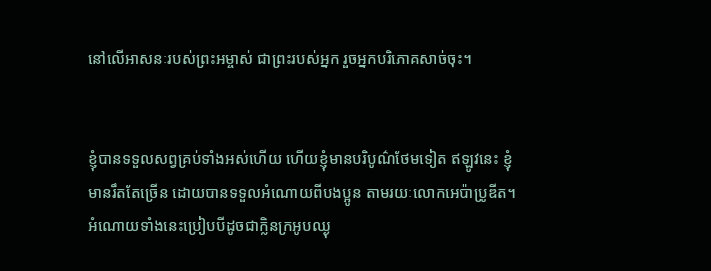នៅលើអាសនៈរបស់ព្រះ‌អម្ចាស់ ជាព្រះរបស់អ្នក រួចអ្នកបរិភោគសាច់ចុះ។


ខ្ញុំបានទទួលសព្វគ្រប់ទាំងអស់ហើយ ហើយខ្ញុំមានបរិបូណ៌ថែមទៀត ឥឡូវនេះ ខ្ញុំមានរឹតតែច្រើន ដោយបានទទួលអំណោយពីបងប្អូន តាមរយៈលោកអេប៉ា‌ប្រូឌីត។ អំណោយទាំងនេះប្រៀបបីដូចជាក្លិនក្រអូបឈ្ងុ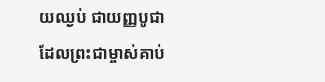យ‌ឈ្ងប់ ជាយញ្ញ‌បូជាដែលព្រះ‌ជាម្ចាស់គាប់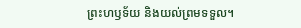ព្រះ‌ហឫទ័យ និងយល់ព្រមទទួល។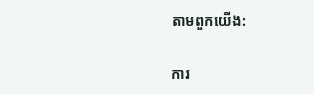តាមពួកយើង:

ការ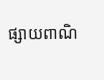ផ្សាយពាណិ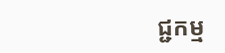ជ្ជកម្ម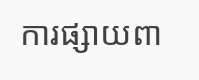ការផ្សាយពា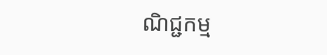ណិជ្ជកម្ម